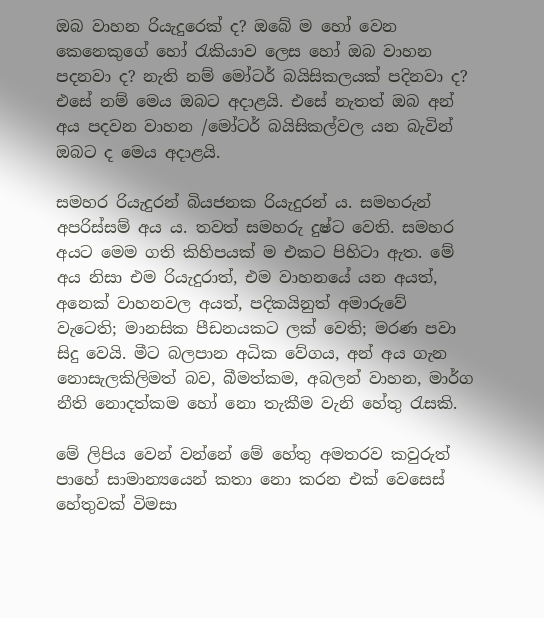ඔබ වාහන රියැදුරෙක් ද? ඔබේ ම හෝ වෙන කෙනෙකුගේ හෝ රැකියාව ලෙස හෝ ඔබ වාහන පදනවා ද? නැති නම් මෝටර් බයිසිකලයක් පදිනවා ද? එසේ නම් මෙය ඔබට අදාළයි. එසේ නැතත් ඔබ අන් අය පදවන වාහන /මෝටර් බයිසිකල්වල යන බැවින් ඔබට ද මෙය අදාළයි.

සමහර රියැදුරන් බියජනක රියැදුරන් ය. සමහරුන් අපරිස්සම් අය ය. තවත් සමහරු දුෂ්ට වෙති. සමහර අයට මෙම ගති කිහිපයක් ම එකට පිහිටා ඇත. මේ අය නිසා එම රියැදුරාත්, එම වාහනයේ යන අයත්, අනෙක් වාහනවල අයත්, පදිකයිනුත් අමාරුවේ වැටෙති; මානසික පීඩනයකට ලක් වෙති; මරණ පවා සිදු වෙයි. මීට බලපාන අධික වේගය, අන් අය ගැන නොසැලකිලිමත් බව, බීමත්කම, අබලන් වාහන, මාර්ග නීති නොදත්කම හෝ නො තැකීම වැනි හේතු රැසකි.

මේ ලිපිය වෙන් වන්නේ මේ හේතු අමතරව කවුරුත් පාහේ සාමාන්‍යයෙන් කතා නො කරන එක් වෙසෙස් හේතුවක් විමසා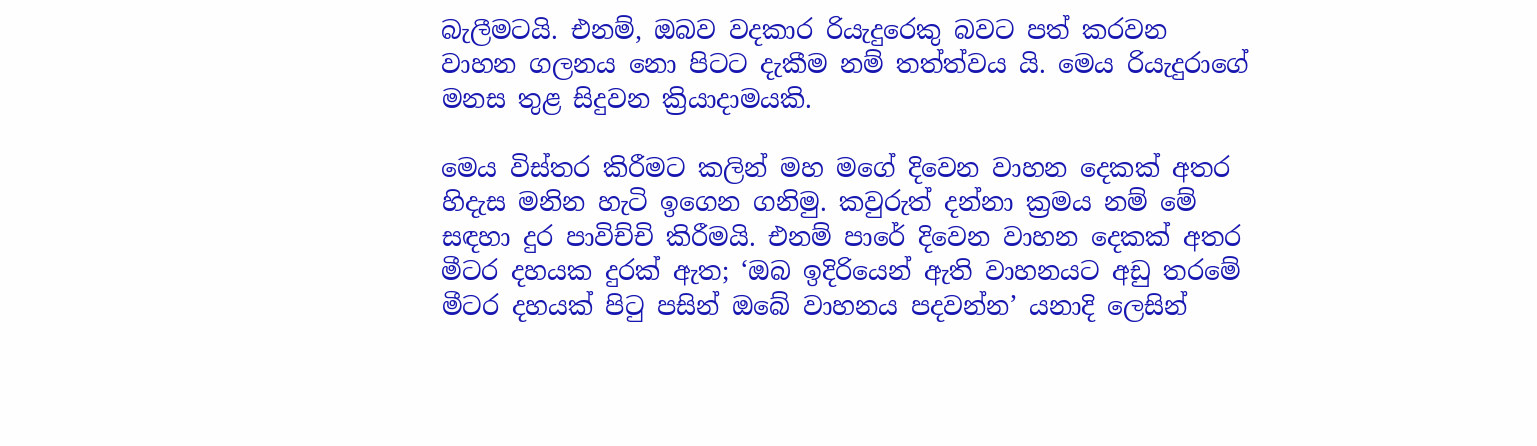බැලීමටයි. එනම්, ඔබව වදකාර රියැදුරෙකු බවට පත් කරවන වාහන ගලනය නො පිටට දැකීම නම් තත්ත්වය යි. මෙය රියැදුරාගේ මනස තුළ සිදුවන ක්‍රියාදාමයකි.

මෙය විස්තර කිරීමට කලින් මහ මගේ දිවෙන වාහන දෙකක් අතර හිදැස මනින හැටි ඉගෙන ගනිමු. කවුරුත් දන්නා ක්‍රමය නම් මේ සඳහා දුර පාවිච්චි කිරීමයි. එනම් පාරේ දිවෙන වාහන දෙකක් අතර මීටර දහයක දුරක් ඇත; ‘ඔබ ඉදිරියෙන් ඇති වාහනයට අඩු තරමේ මීටර දහයක් පිටු පසින් ඔබේ වාහනය පදවන්න’ යනාදි ලෙසින්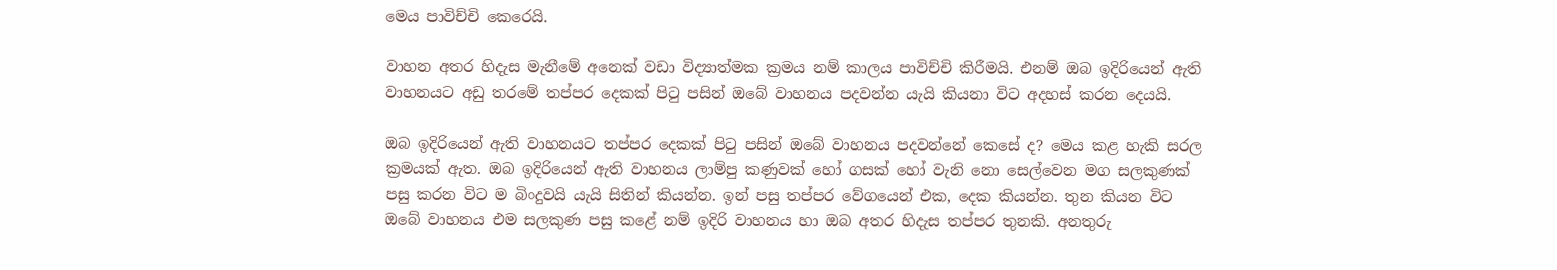මෙය පාවිච්චි කෙරෙයි.

වාහන අතර හිදැස මැනීමේ අනෙක් වඩා විද්‍යාත්මක ක්‍රමය නම් කාලය පාවිච්චි කිරීමයි. එනම් ඔබ ඉදිරියෙන් ඇති වාහනයට අඩු තරමේ තප්පර දෙකක් පිටු පසින් ඔබේ වාහනය පදවන්න යැයි කියනා විට අදහස් කරන දෙයයි.

ඔබ ඉදිරියෙන් ඇති වාහනයට තප්පර දෙකක් පිටු පසින් ඔබේ වාහනය පදවන්නේ කෙසේ ද? මෙය කළ හැකි සරල ක්‍රමයක් ඇත. ඔබ ඉදිරියෙන් ඇති වාහනය ලාම්පු කණුවක් හෝ ගසක් හෝ වැනි නො සෙල්වෙන මග සලකුණක් පසු කරන විට ම බිංදුවයි යැයි සිතින් කියන්න. ඉන් පසු තප්පර වේගයෙන් එක, දෙක කියන්න. තුන කියන විට ඔබේ වාහනය එම සලකුණ පසු කළේ නම් ඉදිරි වාහනය හා ඔබ අතර හිදැස තප්පර තුනකි. අනතුරු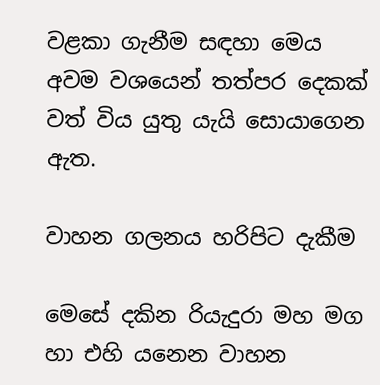වළකා ගැනීම සඳහා මෙය අවම වශයෙන් තත්පර දෙකක් වත් විය යුතු යැයි සොයාගෙන ඇත.

වාහන ගලනය හරිපිට දැකීම

මෙසේ දකින රියැදුරා මහ මග හා එහි යනෙන වාහන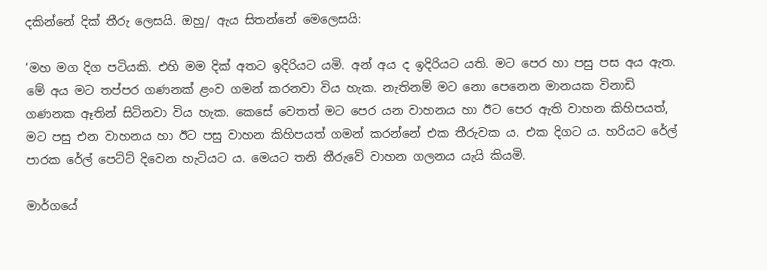දකින්නේ දික් තීරු ලෙසයි. ඔහු/ ඇය සිතන්නේ මෙලෙසයි:

‘මහ මග දිග පටියකි. එහි මම දික් අතට ඉදිරියට යමි. අන් අය ද ඉදිරියට යති. මට පෙර හා පසු පස අය ඇත. මේ අය මට තප්පර ගණනක් ළංව ගමන් කරනවා විය හැක. නැතිනම් මට නො පෙනෙන මානයක විනාඩි ගණනක ඈතින් සිටිනවා විය හැක. කෙසේ වෙතත් මට පෙර යන වාහනය හා ඊට පෙර ඇති වාහන කිහිපයත්, මට පසු එන වාහනය හා ඊට පසු වාහන කිහිපයත් ගමන් කරන්නේ එක තීරුවක ය. එක දිගට ය. හරියට රේල් පාරක රේල් පෙට්ට් දිවෙන හැටියට ය. මෙයට තනි තීරුවේ වාහන ගලනය යැයි කියමි.

මාර්ගයේ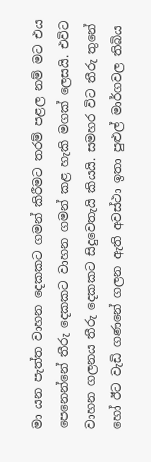මා යන පැත්ත වාහන දෙකකට ගමන් කිරීමට තරම් පළල නම් මට එය පෙනෙන්නේ තීරු දෙකකට වාහන ගමන් කළ හැකි මගක් ලෙසයි. එවිට වාහන ගලනය තීරු දෙකකට සිදුවෙතැයි කියයි. සමහර විට තීරු තුනේ හෝ ඊට වැඩි ගණනේ ගලන ඇති අවස්ථා ඉතා පුළුල් මාර්ගවල තිබිය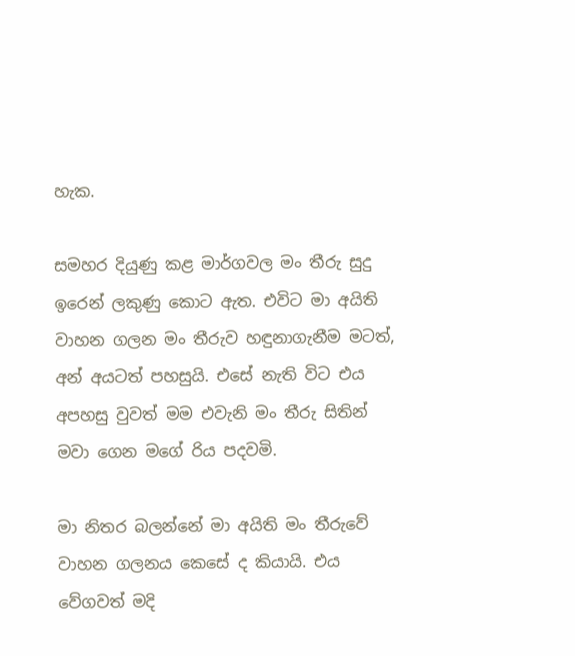හැක.

සමහර දියුණු කළ මාර්ගවල මං තීරු සුදු ඉරෙන් ලකුණු කොට ඇත. එවිට මා අයිති වාහන ගලන මං තීරුව හඳුනාගැනීම මටත්, අන් අයටත් පහසුයි. එසේ නැති විට එය අපහසු වුවත් මම එවැනි මං තීරු සිතින් මවා ගෙන මගේ රිය පදවමි.

මා නිතර බලන්නේ මා අයිති මං තීරුවේ වාහන ගලනය කෙසේ ද කියායි. එය වේගවත් මදි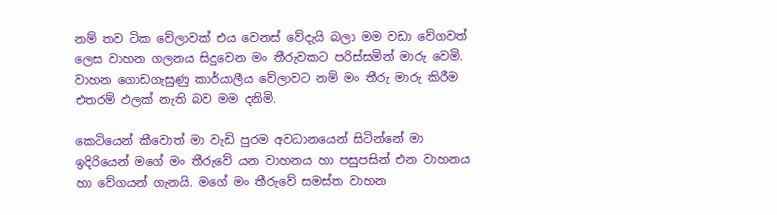නම් තව ටික වේලාවක් එය වෙනස් වේදැයි බලා මම වඩා වේගවත් ලෙස වාහන ගලනය සිදුවෙන මං තීරුවකට පරිස්සමින් මාරු වෙමි. වාහන ගොඩගැසුණු කාර්යාලීය වේලාවට නම් මං තීරු මාරු කිරීම එතරම් ඵලක් නැති බව මම දනිමි.

කෙටියෙන් කීවොත් මා වැඩි පුරම අවධානයෙන් සිටින්නේ මා ඉදිරියෙන් මගේ මං තීරුවේ යන වාහනය හා පසුපසින් එන වාහනය හා වේගයන් ගැනයි. මගේ මං තීරුවේ සමස්ත වාහන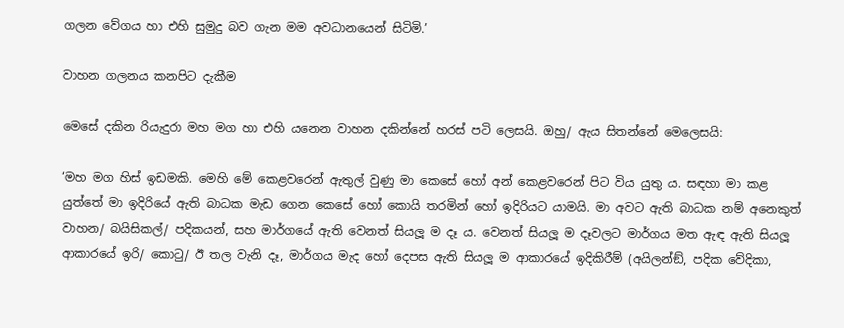ගලන වේගය හා එහි සුමුදු බව ගැන මම අවධානයෙන් සිටිමි.’

වාහන ගලනය කනපිට දැකීම

මෙසේ දකින රියැදුරා මහ මග හා එහි යනෙන වාහන දකින්නේ හරස් පටි ලෙසයි. ඔහු/ ඇය සිතන්නේ මෙලෙසයි:

‘මහ මග හිස් ඉඩමකි. මෙහි මේ කෙළවරෙන් ඇතුල් වුණු මා කෙසේ හෝ අන් කෙළවරෙන් පිට විය යුතු ය. සඳහා මා කළ යුත්තේ මා ඉදිරියේ ඇති බාධක මැඩ ගෙන කෙසේ හෝ කොයි තරමින් හෝ ඉදිරියට යාමයි. මා අවට ඇති බාධක නම් අනෙකුත් වාහන/ බයිසිකල්/ පදිකයන්, සහ මාර්ගයේ ඇති වෙනත් සියලූ ම දෑ ය. වෙනත් සියලූ ම දෑවලට මාර්ගය මත ඇඳ ඇති සියලූ ආකාරයේ ඉරි/ කොටු/ ඊ තල වැනි දෑ, මාර්ගය මැද හෝ දෙපස ඇති සියලූ ම ආකාරයේ ඉදිකිරීම් (අයිලන්ඞ්, පදික වේදිකා,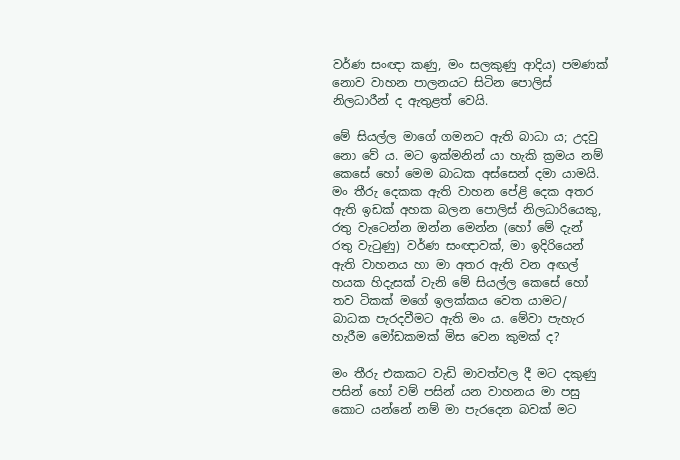වර්ණ සංඥා කණු, මං සලකුණු ආදිය) පමණක් නොව වාහන පාලනයට සිටින පොලිස් නිලධාරීන් ද ඇතුළත් වෙයි.

මේ සියල්ල මාගේ ගමනට ඇති බාධා ය; උදවු නො වේ ය. මට ඉක්මනින් යා හැකි ක්‍රමය නම් කෙසේ හෝ මෙම බාධක අස්සෙන් දමා යාමයි. මං තීරු දෙකක ඇති වාහන පේළි දෙක අතර ඇති ඉඩක් අහක බලන පොලිස් නිලධාරියෙකු, රතු වැටෙන්න ඔන්න මෙන්න (හෝ මේ දැන් රතු වැටුණු) වර්ණ සංඥාවක්, මා ඉදිරියෙන් ඇති වාහනය හා මා අතර ඇති වන අඟල් හයක හිදැසක් වැනි මේ සියල්ල කෙසේ හෝ තව ටිකක් මගේ ඉලක්කය වෙත යාමට/ බාධක පැරදවීමට ඇති මං ය. මේවා පැහැර හැරීම මෝඩකමක් මිස වෙන කුමක් ද?

මං තීරු එකකට වැඩි මාවත්වල දී මට දකුණු පසින් හෝ වම් පසින් යන වාහනය මා පසු කොට යන්නේ නම් මා පැරදෙන බවක් මට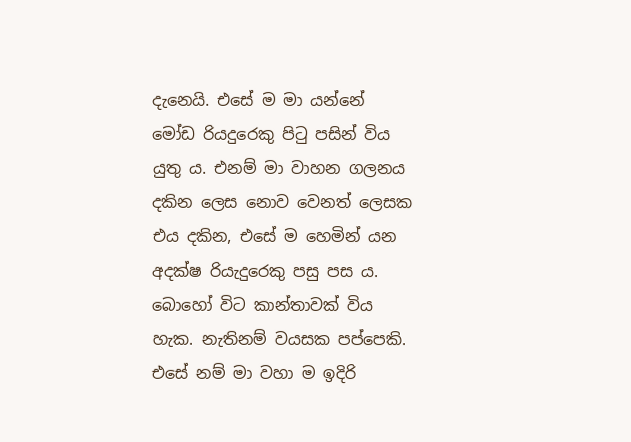දැනෙයි. එසේ ම මා යන්නේ මෝඩ රියදුරෙකු පිටු පසින් විය යුතු ය. එනම් මා වාහන ගලනය දකින ලෙස නොව වෙනත් ලෙසක එය දකින, එසේ ම හෙමින් යන අදක්ෂ රියැදුරෙකු පසු පස ය. බොහෝ විට කාන්තාවක් විය හැක. නැතිනම් වයසක පප්පෙකි. එසේ නම් මා වහා ම ඉදිරි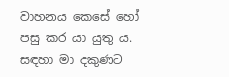වාහනය කෙසේ හෝ පසු කර යා යුතු ය. සඳහා මා දකුණට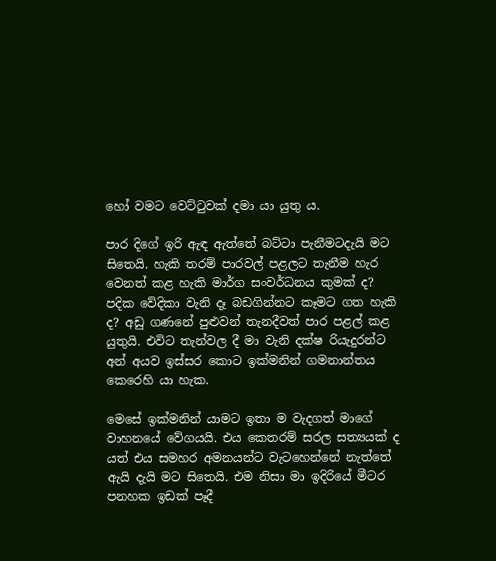හෝ වමට වෙට්ටුවක් දමා යා යුතු ය.

පාර දිගේ ඉරි ඇඳ ඇත්තේ බට්ටා පැනීමටදැයි මට සිතෙයි. හැකි තරම් පාරවල් පළලට තැනීම හැර වෙනත් කළ හැකි මාර්ග සංවර්ධනය කුමක් ද? පදික වේදිකා වැනි දෑ බඩගින්නට කෑමට ගත හැකි ද? අඩු ගණනේ පුළුවන් තැනදීවත් පාර පළල් කළ යුතුයි. එවිට තැන්වල දී මා වැනි දක්ෂ රියැදුරන්ට අන් අයව ඉස්සර කොට ඉක්මනින් ගමනාන්තය කෙරෙහි යා හැක.

මෙසේ ඉක්මනින් යාමට ඉතා ම වැදගත් මාගේ වාහනයේ වේගයයි. එය කෙතරම් සරල සත්‍යයක් ද යත් එය සමහර අමනයන්ට වැටහෙන්නේ නැත්තේ ඇයි දැයි මට සිතෙයි. එම නිසා මා ඉදිරියේ මීටර පනහක ඉඩක් පෑදී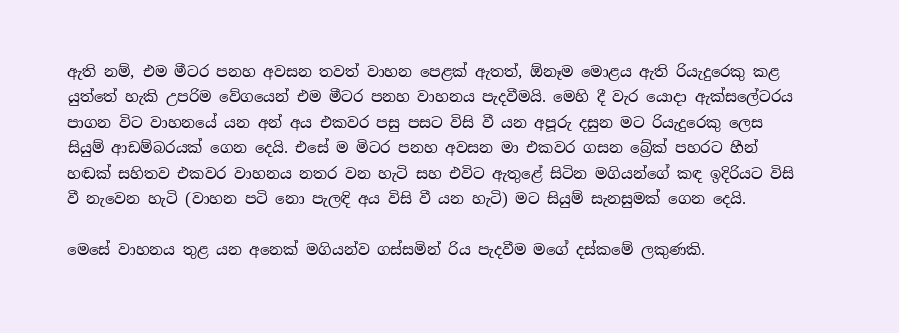ඇති නම්, එම මීටර පනහ අවසන තවත් වාහන පෙළක් ඇතත්, ඕනෑම මොළය ඇති රියැදුරෙකු කළ යුත්තේ හැකි උපරිම වේගයෙන් එම මීටර පනහ වාහනය පැදවීමයි. මෙහි දී වැර යොදා ඇක්සලේටරය පාගන විට වාහනයේ යන අන් අය එකවර පසු පසට විසි වී යන අපූරු දසුන මට රියැදුරෙකු ලෙස සියුම් ආඩම්බරයක් ගෙන දෙයි. එසේ ම මිටර පනහ අවසන මා එකවර ගසන බ්‍රේක් පහරට හීන් හඬක් සහිතව එකවර වාහනය නතර වන හැටි සහ එවිට ඇතුළේ සිටින මගියන්ගේ කඳ ඉදිරියට විසි වී නැවෙන හැටි (වාහන පටි නො පැලඳි අය විසි වී යන හැටි) මට සියුම් සැනසුමක් ගෙන දෙයි.

මෙසේ වාහනය තුළ යන අනෙක් මගියන්ව ගස්සමින් රිය පැදවීම මගේ දස්කමේ ලකුණකි.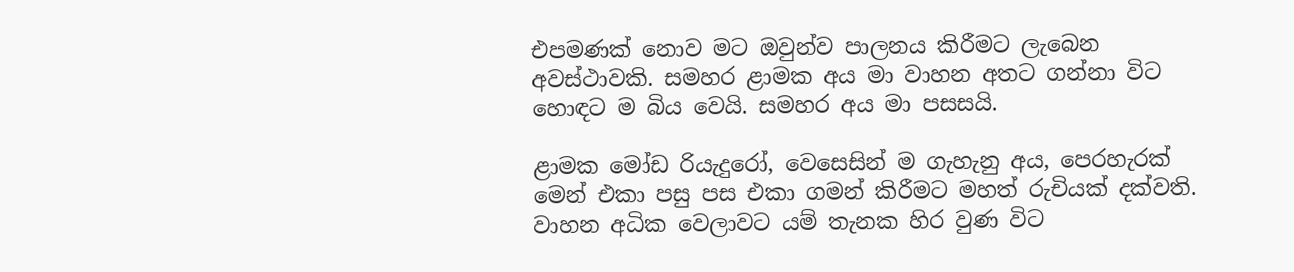එපමණක් නොව මට ඔවුන්ව පාලනය කිරීමට ලැබෙන අවස්ථාවකි. සමහර ළාමක අය මා වාහන අතට ගන්නා විට හොඳට ම බිය වෙයි. සමහර අය මා පසසයි.

ළාමක මෝඩ රියැදුරෝ, වෙසෙසින් ම ගැහැනු අය, පෙරහැරක් මෙන් එකා පසු පස එකා ගමන් කිරීමට මහත් රුචියක් දක්වති. වාහන අධික වෙලාවට යම් තැනක හිර වුණ විට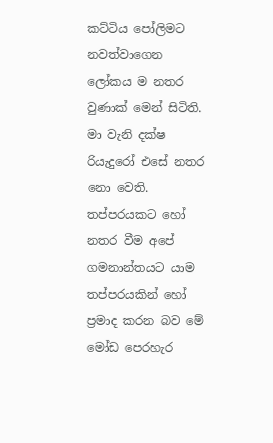කට්ටිය පෝලිමට නවත්වාගෙන ලෝකය ම නතර වුණාක් මෙන් සිටිති. මා වැනි දක්ෂ රියැදුරෝ එසේ නතර නො වෙති. තප්පරයකට හෝ නතර වීම අපේ ගමනාන්තයට යාම තප්පරයකින් හෝ ප්‍රමාද කරන බව මේ මෝඩ පෙරහැර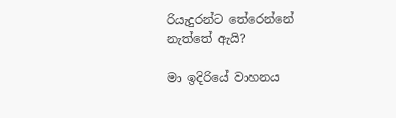රියැදුරන්ට තේරෙන්නේ නැත්තේ ඇයි?

මා ඉදිරියේ වාහනය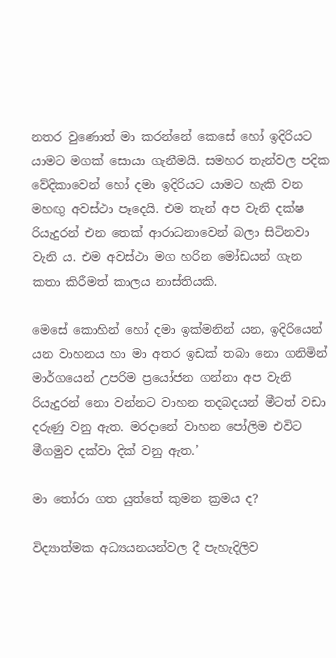නතර වුණොත් මා කරන්නේ කෙසේ හෝ ඉදිරියට යාමට මගක් සොයා ගැනීමයි. සමහර තැන්වල පදික වේදිකාවෙන් හෝ දමා ඉදිරියට යාමට හැකි වන මහඟු අවස්ථා පෑදෙයි. එම තැන් අප වැනි දක්ෂ රියැදුරන් එන තෙක් ආරාධනාවෙන් බලා සිටිනවා වැනි ය. එම අවස්ථා මග හරින මෝඩයන් ගැන කතා කිරීමත් කාලය නාස්තියකි.

මෙසේ කොහින් හෝ දමා ඉක්මනින් යන, ඉදිරියෙන් යන වාහනය හා මා අතර ඉඩක් තබා නො ගනිමින් මාර්ගයෙන් උපරිම ප්‍රයෝජන ගන්නා අප වැනි රියැදුරන් නො වන්නට වාහන තදබදයන් මීටත් වඩා දරුණු වනු ඇත. මරදානේ වාහන පෝලිම එවිට මීගමුව දක්වා දික් වනු ඇත.’

මා තෝරා ගත යුත්තේ කුමන ක්‍රමය ද?

විද්‍යාත්මක අධ්‍යයනයන්වල දී පැහැදිලිව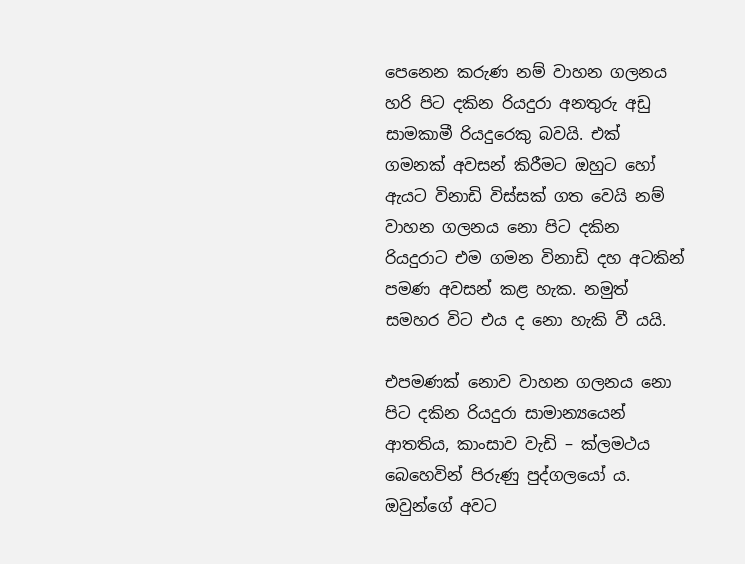පෙනෙන කරුණ නම් වාහන ගලනය හරි පිට දකින රියදුරා අනතුරු අඩු සාමකාමී රියදුරෙකු බවයි. එක් ගමනක් අවසන් කිරීමට ඔහුට හෝ ඇයට විනාඩි විස්සක් ගත වෙයි නම් වාහන ගලනය නො පිට දකින රියදුරාට එම ගමන විනාඩි දහ අටකින් පමණ අවසන් කළ හැක. නමුත් සමහර විට එය ද නො හැකි වී යයි.

එපමණක් නොව වාහන ගලනය නො පිට දකින රියදුරා සාමාන්‍යයෙන් ආතතිය, කාංසාව වැඩි – ක්ලමථය බෙහෙවින් පිරුණු පුද්ගලයෝ ය. ඔවුන්ගේ අවට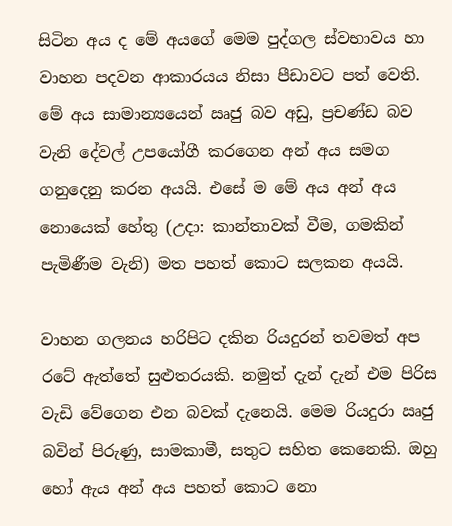සිටින අය ද මේ අයගේ මෙම පුද්ගල ස්වභාවය හා වාහන පදවන ආකාරයය නිසා පීඩාවට පත් වෙති. මේ අය සාමාන්‍යයෙන් ඍජු බව අඩු, ප්‍රචණ්ඩ බව වැනි දේවල් උපයෝගී කරගෙන අන් අය සමග ගනුදෙනු කරන අයයි. එසේ ම මේ අය අන් අය නොයෙක් හේතු (උදා: කාන්තාවක් වීම, ගමකින් පැමිණීම වැනි) මත පහත් කොට සලකන අයයි.

වාහන ගලනය හරිපිට දකින රියදුරන් තවමත් අප රටේ ඇත්තේ සුළුතරයකි. නමුත් දැන් දැන් එම පිරිස වැඩි වේගෙන එන බවක් දැනෙයි. මෙම රියදුරා ඍජු බවින් පිරුණු, සාමකාමී, සතුට සහිත කෙනෙකි. ඔහු හෝ ඇය අන් අය පහත් කොට නො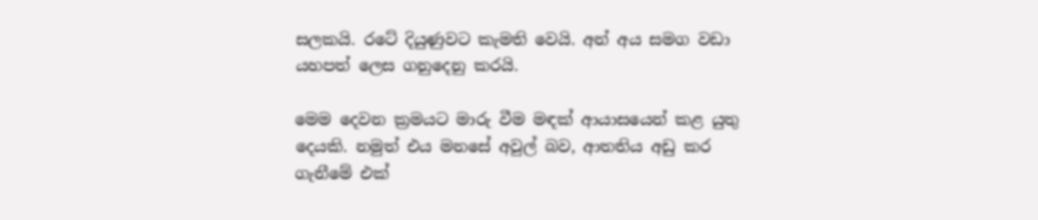සලකයි. රටේ දියුණුවට කැමති වෙයි. අන් අය සමග වඩා යහපත් ලෙස ගනුදෙනු කරයි.

මෙම දෙවන ක්‍රමයට මාරු වීම මඳක් ආයාසයෙන් කළ යුතු දෙයකි. නමුත් එය මනසේ අවුල් බව, ආතතිය අඩු කර ගැනීමේ එක්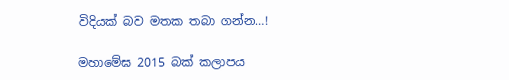විදියක් බව මතක තබා ගන්න…!

මහාමේඝ 2015 බක් කලාපය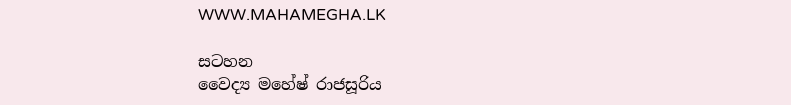WWW.MAHAMEGHA.LK

සටහන
වෛද්‍ය මහේෂ් රාජසූරිය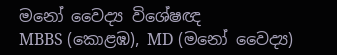මනෝ වෛද්‍ය විශේෂඥ
MBBS (කොළඹ), MD (මනෝ වෛද්‍ය)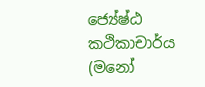ජ්‍යේෂ්ඨ කථිකාචාර්ය (මනෝ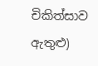චිකිත්සාව ඇතුළු)